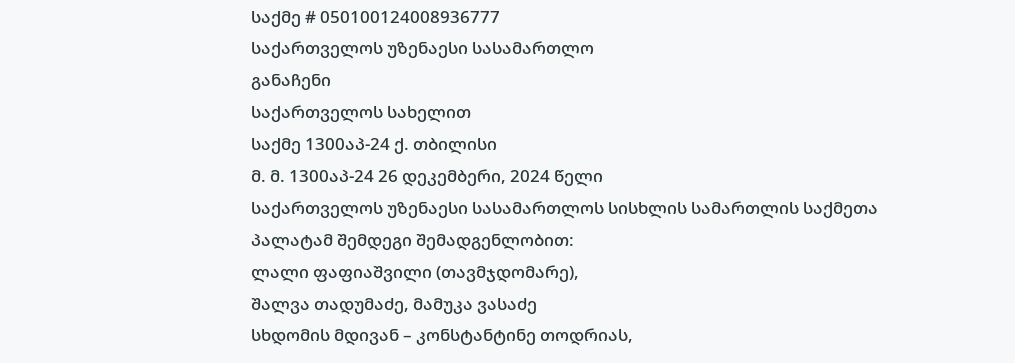საქმე # 050100124008936777
საქართველოს უზენაესი სასამართლო
განაჩენი
საქართველოს სახელით
საქმე 1300აპ-24 ქ. თბილისი
მ. მ. 1300აპ-24 26 დეკემბერი, 2024 წელი
საქართველოს უზენაესი სასამართლოს სისხლის სამართლის საქმეთა
პალატამ შემდეგი შემადგენლობით:
ლალი ფაფიაშვილი (თავმჯდომარე),
შალვა თადუმაძე, მამუკა ვასაძე
სხდომის მდივან – კონსტანტინე თოდრიას,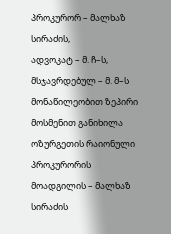პროკურორ – მალხაზ სირაძის,
ადვოკატ – მ. ჩ–ს,
მსჯავრდებულ – მ. მ–ს
მონაწილეობით ზეპირი მოსმენით განიხილა ოზურგეთის რაიონული პროკურორის მოადგილის – მალხაზ სირაძის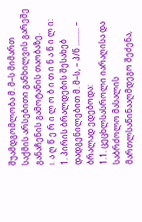შუამდგომლობა მ. მ–ს მიმართ საქმის არსებითი განხილვის გარეშე განაჩენის გამოტანის თაობაზე.
I. ა ღ წ ე რ ი ლ ო ბ ი თ ი ნ ა წ ი ლ ი:
1. პირის ბრალდების შესახებ დადგენილებით მ. მ–ს, – პ/ნ ......... – ბრალად ედებოდა:
1.1. ცეცხლსასროლი იარაღისა და საბრძოლო მასალის მართლსაწინააღმდეგო შეძენა,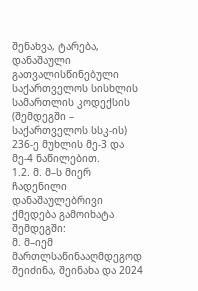შენახვა, ტარება, დანაშაული გათვალისწინებული საქართველოს სისხლის სამართლის კოდექსის (შემდეგში – საქართველოს სსკ-ის) 236-ე მუხლის მე-3 და მე-4 ნაწილებით.
1.2. მ. მ–ს მიერ ჩადენილი დანაშაულებრივი ქმედება გამოიხატა შემდეგში:
მ. მ–იემ მართლსაწინააღმდეგოდ შეიძინა, შეინახა და 2024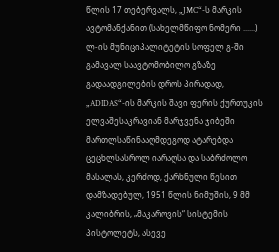წლის 17 თებერვალს, „JMC“-ს მარკის ავტომანქანით (სახელმწიფო ნომერი ......) ლ-ის მუნიციპალიტეტის სოფელ გ-ში გამავალ საავტომობილო გზაზე გადაადგილების დროს პირადად, „ADIDAS“-ის მარკის შავი ფერის ქურთუკის ელვაშესაკრავიან მარჯვენა ჯიბეში მართლსაწინააღმდეგოდ ატარებდა ცეცხლსასროლ იარაღსა და საბრძოლო მასალას, კერძოდ, ქარხნული წესით დამზადებულ, 1951 წლის ნიმუშის, 9 მმ კალიბრის, „მაკაროვის“ სისტემის პისტოლეტს, ასევე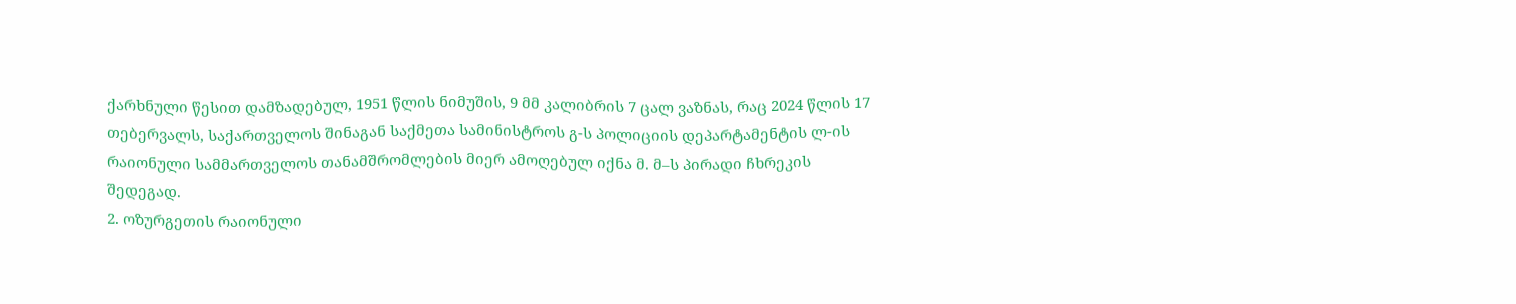ქარხნული წესით დამზადებულ, 1951 წლის ნიმუშის, 9 მმ კალიბრის 7 ცალ ვაზნას, რაც 2024 წლის 17 თებერვალს, საქართველოს შინაგან საქმეთა სამინისტროს გ-ს პოლიციის დეპარტამენტის ლ-ის რაიონული სამმართველოს თანამშრომლების მიერ ამოღებულ იქნა მ. მ–ს პირადი ჩხრეკის შედეგად.
2. ოზურგეთის რაიონული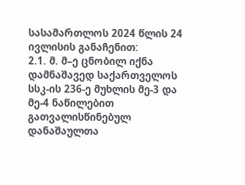სასამართლოს 2024 წლის 24 ივლისის განაჩენით:
2.1. მ. მ–ე ცნობილ იქნა დამნაშავედ საქართველოს სსკ-ის 236-ე მუხლის მე-3 და მე-4 ნაწილებით გათვალისწინებულ დანაშაულთა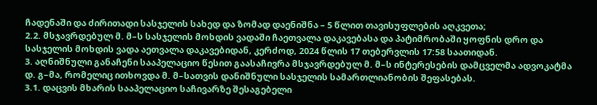ჩადენაში და ძირითადი სასჯელის სახედ და ზომად დაენიშნა – 5 წლით თავისუფლების აღკვეთა;
2.2. მსჯავრდებულ მ. მ–ს სასჯელის მოხდის ვადაში ჩაეთვალა დაკავებასა და პატიმრობაში ყოფნის დრო და სასჯელის მოხდის ვადა აეთვალა დაკავებიდან, კერძოდ, 2024 წლის 17 თებერვლის 17:58 საათიდან.
3. აღნიშნული განაჩენი სააპელაციო წესით გაასაჩივრა მსჯავრდებულ მ. მ–ს ინტერესების დამცველმა ადვოკატმა დ. გ–მა, რომელიც ითხოვდა მ. მ–სათვის დანიშნული სასჯელის სამართლიანობის შეფასებას.
3.1. დაცვის მხარის სააპელაციო საჩივარზე შესაგებელი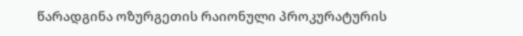წარადგინა ოზურგეთის რაიონული პროკურატურის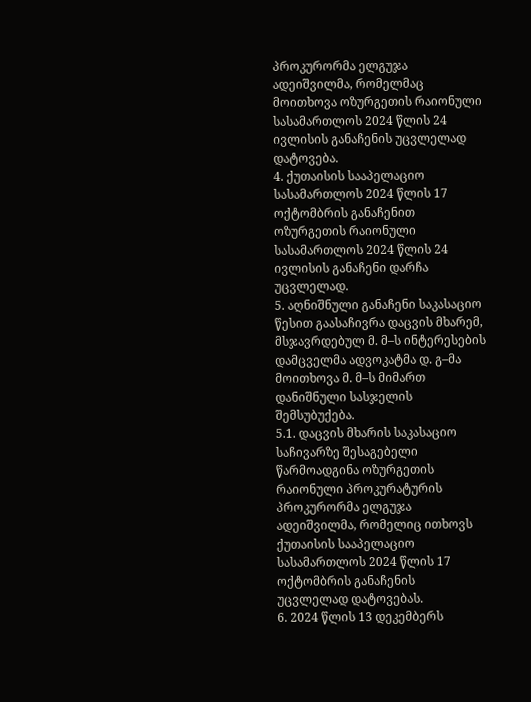პროკურორმა ელგუჯა ადეიშვილმა, რომელმაც მოითხოვა ოზურგეთის რაიონული სასამართლოს 2024 წლის 24 ივლისის განაჩენის უცვლელად დატოვება.
4. ქუთაისის სააპელაციო სასამართლოს 2024 წლის 17 ოქტომბრის განაჩენით ოზურგეთის რაიონული სასამართლოს 2024 წლის 24 ივლისის განაჩენი დარჩა უცვლელად.
5. აღნიშნული განაჩენი საკასაციო წესით გაასაჩივრა დაცვის მხარემ, მსჯავრდებულ მ. მ–ს ინტერესების დამცველმა ადვოკატმა დ. გ–მა მოითხოვა მ. მ–ს მიმართ დანიშნული სასჯელის შემსუბუქება.
5.1. დაცვის მხარის საკასაციო საჩივარზე შესაგებელი წარმოადგინა ოზურგეთის რაიონული პროკურატურის პროკურორმა ელგუჯა ადეიშვილმა, რომელიც ითხოვს ქუთაისის სააპელაციო სასამართლოს 2024 წლის 17 ოქტომბრის განაჩენის უცვლელად დატოვებას.
6. 2024 წლის 13 დეკემბერს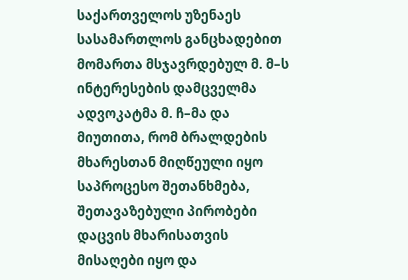საქართველოს უზენაეს სასამართლოს განცხადებით მომართა მსჯავრდებულ მ. მ–ს ინტერესების დამცველმა ადვოკატმა მ. ჩ–მა და მიუთითა, რომ ბრალდების მხარესთან მიღწეული იყო საპროცესო შეთანხმება, შეთავაზებული პირობები დაცვის მხარისათვის მისაღები იყო და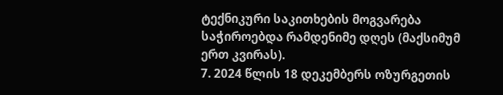ტექნიკური საკითხების მოგვარება საჭიროებდა რამდენიმე დღეს (მაქსიმუმ ერთ კვირას).
7. 2024 წლის 18 დეკემბერს ოზურგეთის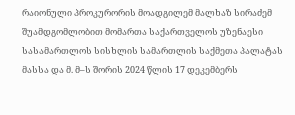რაიონული პროკურორის მოადგილემ მალხაზ სირაძემ შუამდგომლობით მომართა საქართველოს უზენაესი სასამართლოს სისხლის სამართლის საქმეთა პალატას მასსა და მ. მ–ს შორის 2024 წლის 17 დეკემბერს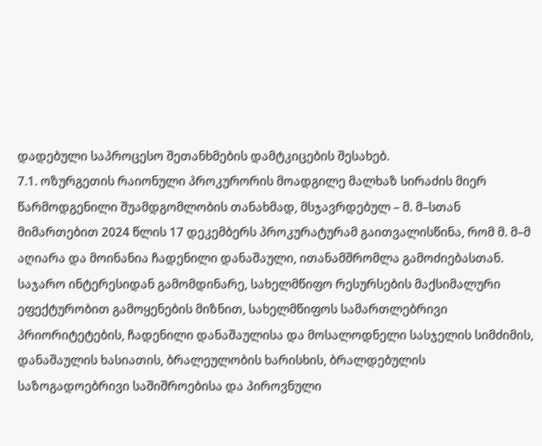დადებული საპროცესო შეთანხმების დამტკიცების შესახებ.
7.1. ოზურგეთის რაიონული პროკურორის მოადგილე მალხაზ სირაძის მიერ წარმოდგენილი შუამდგომლობის თანახმად, მსჯავრდებულ – მ. მ–სთან მიმართებით 2024 წლის 17 დეკემბერს პროკურატურამ გაითვალისწინა, რომ მ. მ–მ აღიარა და მოინანია ჩადენილი დანაშაული, ითანამშრომლა გამოძიებასთან. საჯარო ინტერესიდან გამომდინარე, სახელმწიფო რესურსების მაქსიმალური ეფექტურობით გამოყენების მიზნით, სახელმწიფოს სამართლებრივი პრიორიტეტების, ჩადენილი დანაშაულისა და მოსალოდნელი სასჯელის სიმძიმის, დანაშაულის ხასიათის, ბრალეულობის ხარისხის, ბრალდებულის საზოგადოებრივი საშიშროებისა და პიროვნული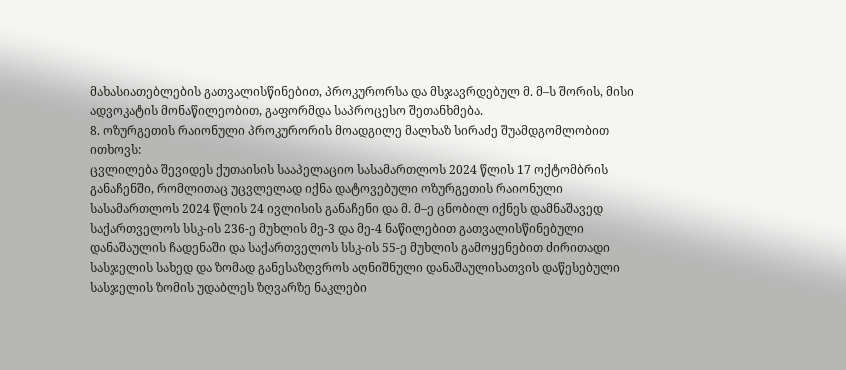მახასიათებლების გათვალისწინებით, პროკურორსა და მსჯავრდებულ მ. მ–ს შორის, მისი ადვოკატის მონაწილეობით, გაფორმდა საპროცესო შეთანხმება.
8. ოზურგეთის რაიონული პროკურორის მოადგილე მალხაზ სირაძე შუამდგომლობით ითხოვს:
ცვლილება შევიდეს ქუთაისის სააპელაციო სასამართლოს 2024 წლის 17 ოქტომბრის განაჩენში, რომლითაც უცვლელად იქნა დატოვებული ოზურგეთის რაიონული სასამართლოს 2024 წლის 24 ივლისის განაჩენი და მ. მ–ე ცნობილ იქნეს დამნაშავედ საქართველოს სსკ-ის 236-ე მუხლის მე-3 და მე-4 ნაწილებით გათვალისწინებული დანაშაულის ჩადენაში და საქართველოს სსკ-ის 55-ე მუხლის გამოყენებით ძირითადი სასჯელის სახედ და ზომად განესაზღვროს აღნიშნული დანაშაულისათვის დაწესებული სასჯელის ზომის უდაბლეს ზღვარზე ნაკლები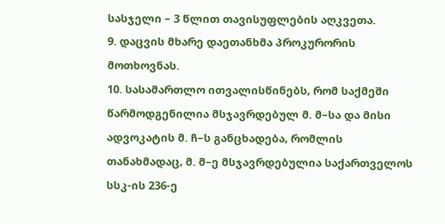სასჯელი – 3 წლით თავისუფლების აღკვეთა.
9. დაცვის მხარე დაეთანხმა პროკურორის მოთხოვნას.
10. სასამართლო ითვალისწინებს, რომ საქმეში წარმოდგენილია მსჯავრდებულ მ. მ–სა და მისი ადვოკატის მ. ჩ–ს განცხადება, რომლის თანახმადაც, მ. მ–ე მსჯავრდებულია საქართველოს სსკ-ის 236-ე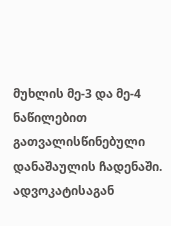მუხლის მე-3 და მე-4 ნაწილებით გათვალისწინებული დანაშაულის ჩადენაში. ადვოკატისაგან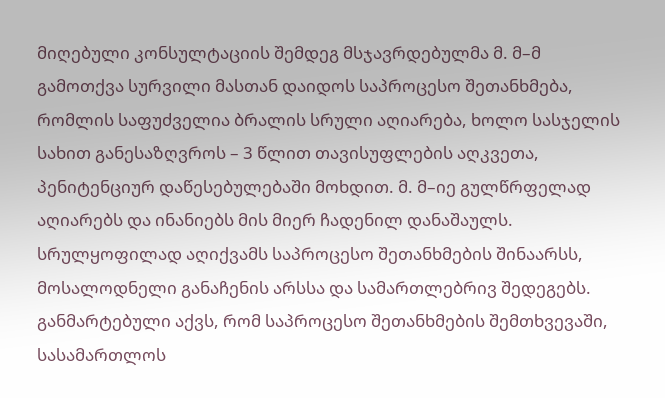მიღებული კონსულტაციის შემდეგ მსჯავრდებულმა მ. მ–მ გამოთქვა სურვილი მასთან დაიდოს საპროცესო შეთანხმება, რომლის საფუძველია ბრალის სრული აღიარება, ხოლო სასჯელის სახით განესაზღვროს – 3 წლით თავისუფლების აღკვეთა, პენიტენციურ დაწესებულებაში მოხდით. მ. მ–იე გულწრფელად აღიარებს და ინანიებს მის მიერ ჩადენილ დანაშაულს. სრულყოფილად აღიქვამს საპროცესო შეთანხმების შინაარსს, მოსალოდნელი განაჩენის არსსა და სამართლებრივ შედეგებს. განმარტებული აქვს, რომ საპროცესო შეთანხმების შემთხვევაში, სასამართლოს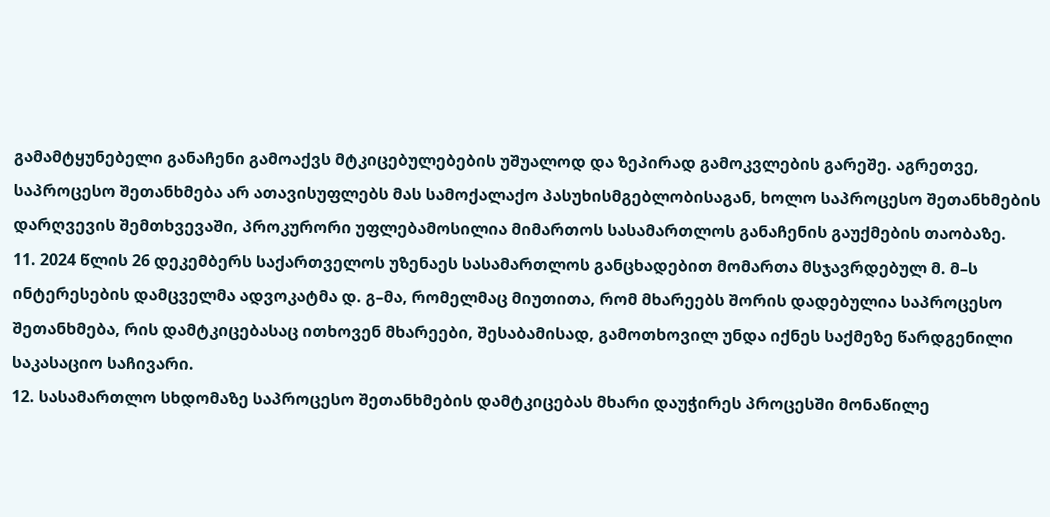გამამტყუნებელი განაჩენი გამოაქვს მტკიცებულებების უშუალოდ და ზეპირად გამოკვლების გარეშე. აგრეთვე, საპროცესო შეთანხმება არ ათავისუფლებს მას სამოქალაქო პასუხისმგებლობისაგან, ხოლო საპროცესო შეთანხმების დარღვევის შემთხვევაში, პროკურორი უფლებამოსილია მიმართოს სასამართლოს განაჩენის გაუქმების თაობაზე.
11. 2024 წლის 26 დეკემბერს საქართველოს უზენაეს სასამართლოს განცხადებით მომართა მსჯავრდებულ მ. მ–ს ინტერესების დამცველმა ადვოკატმა დ. გ–მა, რომელმაც მიუთითა, რომ მხარეებს შორის დადებულია საპროცესო შეთანხმება, რის დამტკიცებასაც ითხოვენ მხარეები, შესაბამისად, გამოთხოვილ უნდა იქნეს საქმეზე წარდგენილი საკასაციო საჩივარი.
12. სასამართლო სხდომაზე საპროცესო შეთანხმების დამტკიცებას მხარი დაუჭირეს პროცესში მონაწილე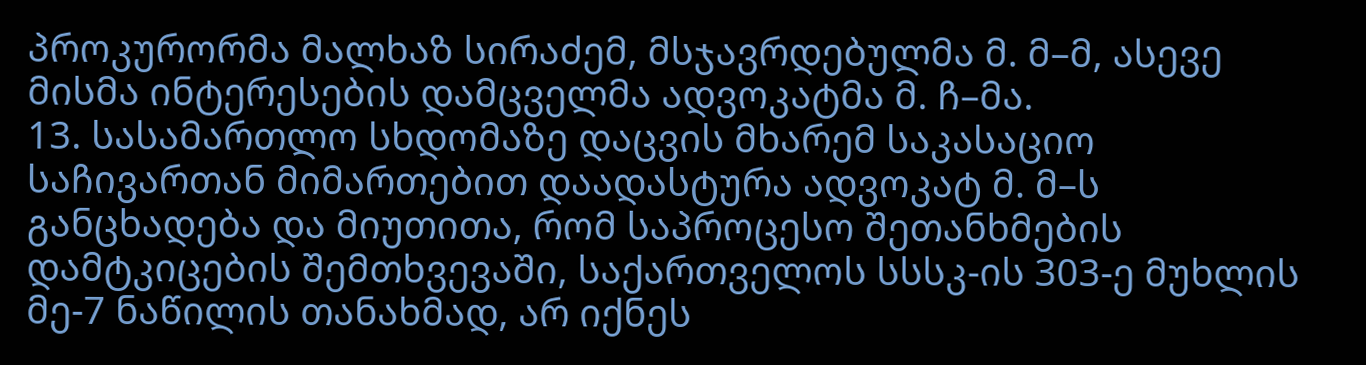პროკურორმა მალხაზ სირაძემ, მსჯავრდებულმა მ. მ–მ, ასევე მისმა ინტერესების დამცველმა ადვოკატმა მ. ჩ–მა.
13. სასამართლო სხდომაზე დაცვის მხარემ საკასაციო საჩივართან მიმართებით დაადასტურა ადვოკატ მ. მ–ს განცხადება და მიუთითა, რომ საპროცესო შეთანხმების დამტკიცების შემთხვევაში, საქართველოს სსსკ-ის 303-ე მუხლის მე-7 ნაწილის თანახმად, არ იქნეს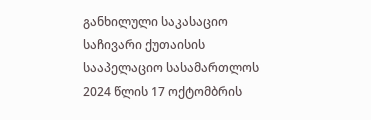განხილული საკასაციო საჩივარი ქუთაისის სააპელაციო სასამართლოს 2024 წლის 17 ოქტომბრის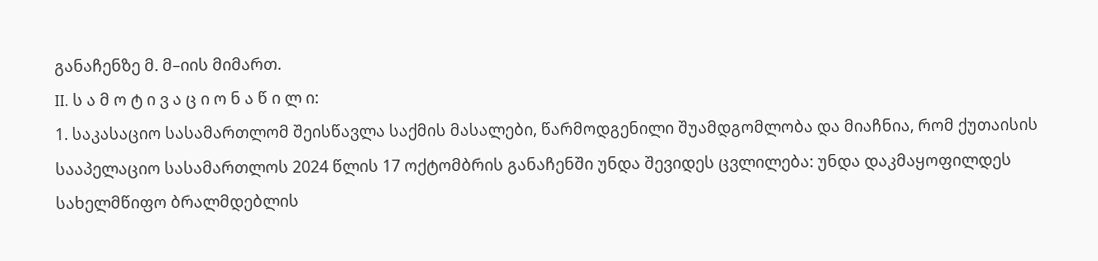განაჩენზე მ. მ–იის მიმართ.
II. ს ა მ ო ტ ი ვ ა ც ი ო ნ ა წ ი ლ ი:
1. საკასაციო სასამართლომ შეისწავლა საქმის მასალები, წარმოდგენილი შუამდგომლობა და მიაჩნია, რომ ქუთაისის სააპელაციო სასამართლოს 2024 წლის 17 ოქტომბრის განაჩენში უნდა შევიდეს ცვლილება: უნდა დაკმაყოფილდეს სახელმწიფო ბრალმდებლის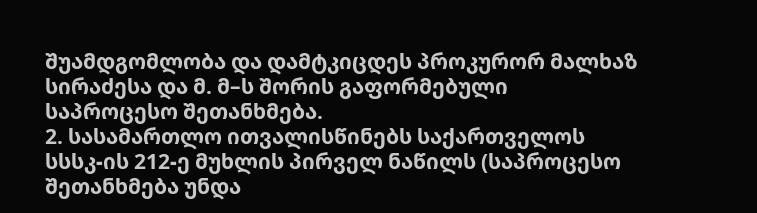შუამდგომლობა და დამტკიცდეს პროკურორ მალხაზ სირაძესა და მ. მ–ს შორის გაფორმებული საპროცესო შეთანხმება.
2. სასამართლო ითვალისწინებს საქართველოს სსსკ-ის 212-ე მუხლის პირველ ნაწილს (საპროცესო შეთანხმება უნდა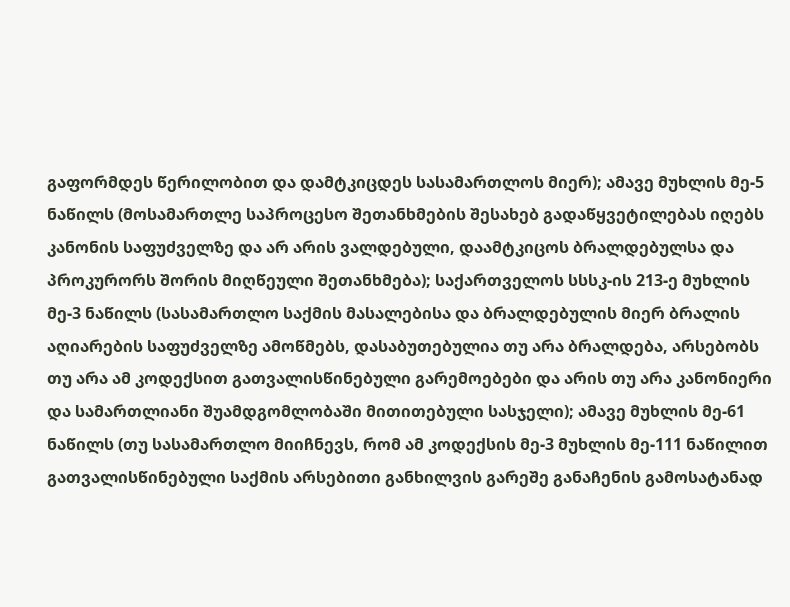გაფორმდეს წერილობით და დამტკიცდეს სასამართლოს მიერ); ამავე მუხლის მე-5 ნაწილს (მოსამართლე საპროცესო შეთანხმების შესახებ გადაწყვეტილებას იღებს კანონის საფუძველზე და არ არის ვალდებული, დაამტკიცოს ბრალდებულსა და პროკურორს შორის მიღწეული შეთანხმება); საქართველოს სსსკ-ის 213-ე მუხლის მე-3 ნაწილს (სასამართლო საქმის მასალებისა და ბრალდებულის მიერ ბრალის აღიარების საფუძველზე ამოწმებს, დასაბუთებულია თუ არა ბრალდება, არსებობს თუ არა ამ კოდექსით გათვალისწინებული გარემოებები და არის თუ არა კანონიერი და სამართლიანი შუამდგომლობაში მითითებული სასჯელი); ამავე მუხლის მე-61 ნაწილს (თუ სასამართლო მიიჩნევს, რომ ამ კოდექსის მე-3 მუხლის მე-111 ნაწილით გათვალისწინებული საქმის არსებითი განხილვის გარეშე განაჩენის გამოსატანად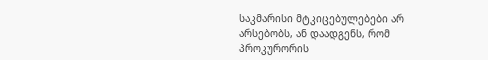საკმარისი მტკიცებულებები არ არსებობს, ან დაადგენს, რომ პროკურორის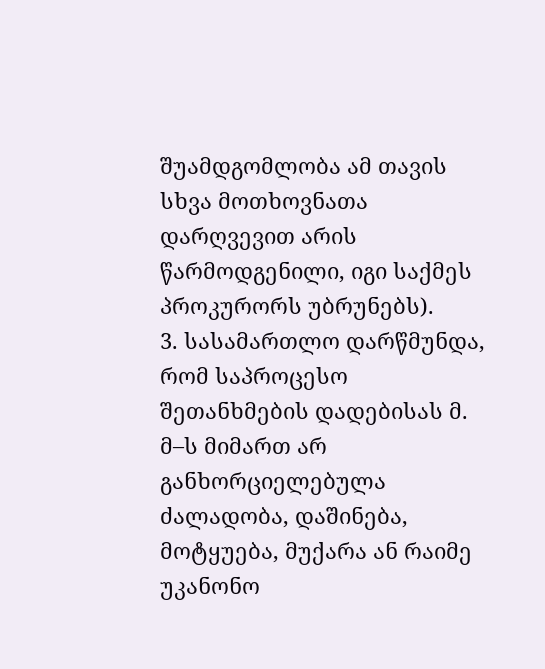შუამდგომლობა ამ თავის სხვა მოთხოვნათა დარღვევით არის წარმოდგენილი, იგი საქმეს პროკურორს უბრუნებს).
3. სასამართლო დარწმუნდა, რომ საპროცესო შეთანხმების დადებისას მ. მ–ს მიმართ არ განხორციელებულა ძალადობა, დაშინება, მოტყუება, მუქარა ან რაიმე უკანონო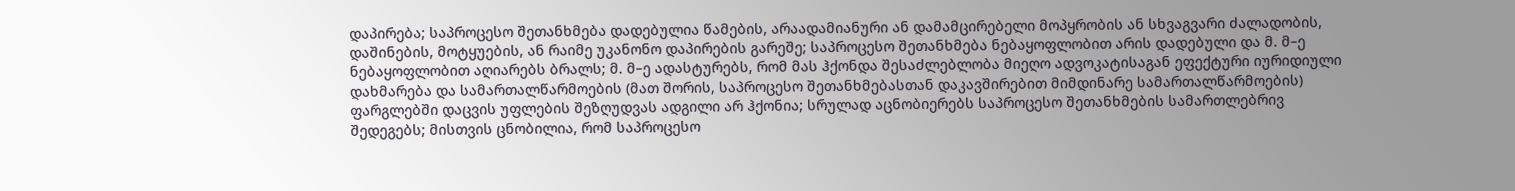დაპირება; საპროცესო შეთანხმება დადებულია წამების, არაადამიანური ან დამამცირებელი მოპყრობის ან სხვაგვარი ძალადობის, დაშინების, მოტყუების, ან რაიმე უკანონო დაპირების გარეშე; საპროცესო შეთანხმება ნებაყოფლობით არის დადებული და მ. მ–ე ნებაყოფლობით აღიარებს ბრალს; მ. მ–ე ადასტურებს, რომ მას ჰქონდა შესაძლებლობა მიეღო ადვოკატისაგან ეფექტური იურიდიული დახმარება და სამართალწარმოების (მათ შორის, საპროცესო შეთანხმებასთან დაკავშირებით მიმდინარე სამართალწარმოების) ფარგლებში დაცვის უფლების შეზღუდვას ადგილი არ ჰქონია; სრულად აცნობიერებს საპროცესო შეთანხმების სამართლებრივ შედეგებს; მისთვის ცნობილია, რომ საპროცესო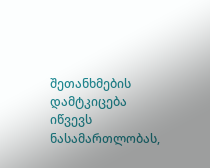შეთანხმების დამტკიცება იწვევს ნასამართლობას,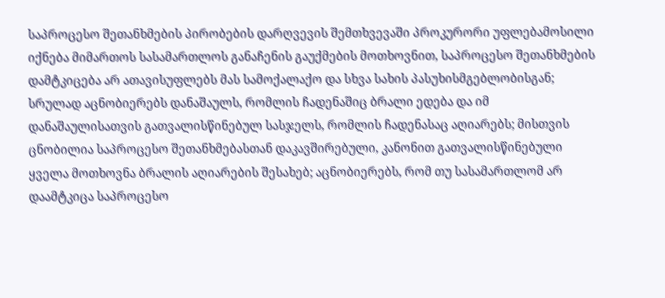საპროცესო შეთანხმების პირობების დარღვევის შემთხვევაში პროკურორი უფლებამოსილი იქნება მიმართოს სასამართლოს განაჩენის გაუქმების მოთხოვნით, საპროცესო შეთანხმების დამტკიცება არ ათავისუფლებს მას სამოქალაქო და სხვა სახის პასუხისმგებლობისგან; სრულად აცნობიერებს დანაშაულს, რომლის ჩადენაშიც ბრალი ედება და იმ დანაშაულისათვის გათვალისწინებულ სასჯელს, რომლის ჩადენასაც აღიარებს; მისთვის ცნობილია საპროცესო შეთანხმებასთან დაკავშირებული, კანონით გათვალისწინებული ყველა მოთხოვნა ბრალის აღიარების შესახებ; აცნობიერებს, რომ თუ სასამართლომ არ დაამტკიცა საპროცესო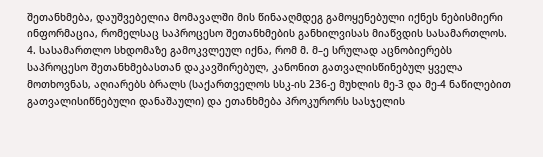შეთანხმება, დაუშვებელია მომავალში მის წინააღმდეგ გამოყენებული იქნეს ნებისმიერი ინფორმაცია, რომელსაც საპროცესო შეთანხმების განხილვისას მიაწვდის სასამართლოს.
4. სასამართლო სხდომაზე გამოკვლეულ იქნა, რომ მ. მ–ე სრულად აცნობიერებს საპროცესო შეთანხმებასთან დაკავშირებულ, კანონით გათვალისწინებულ ყველა მოთხოვნას, აღიარებს ბრალს (საქართველოს სსკ-ის 236-ე მუხლის მე-3 და მე-4 ნაწილებით გათვალისიწნებული დანაშაული) და ეთანხმება პროკურორს სასჯელის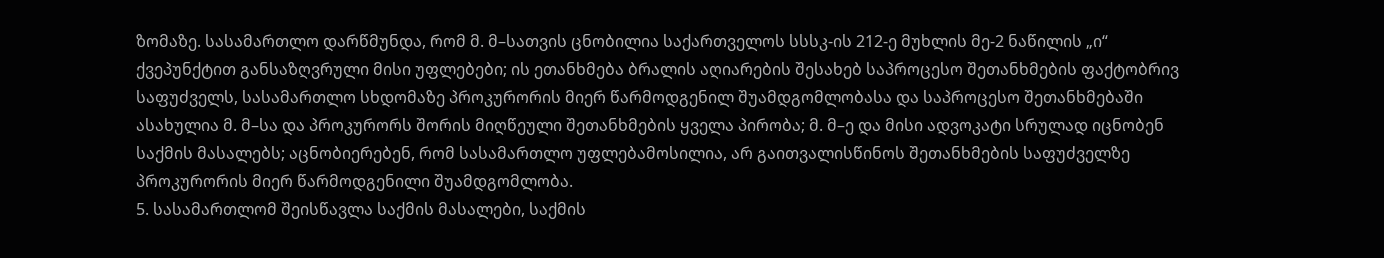ზომაზე. სასამართლო დარწმუნდა, რომ მ. მ–სათვის ცნობილია საქართველოს სსსკ-ის 212-ე მუხლის მე-2 ნაწილის „ი“ ქვეპუნქტით განსაზღვრული მისი უფლებები; ის ეთანხმება ბრალის აღიარების შესახებ საპროცესო შეთანხმების ფაქტობრივ საფუძველს, სასამართლო სხდომაზე პროკურორის მიერ წარმოდგენილ შუამდგომლობასა და საპროცესო შეთანხმებაში ასახულია მ. მ–სა და პროკურორს შორის მიღწეული შეთანხმების ყველა პირობა; მ. მ–ე და მისი ადვოკატი სრულად იცნობენ საქმის მასალებს; აცნობიერებენ, რომ სასამართლო უფლებამოსილია, არ გაითვალისწინოს შეთანხმების საფუძველზე პროკურორის მიერ წარმოდგენილი შუამდგომლობა.
5. სასამართლომ შეისწავლა საქმის მასალები, საქმის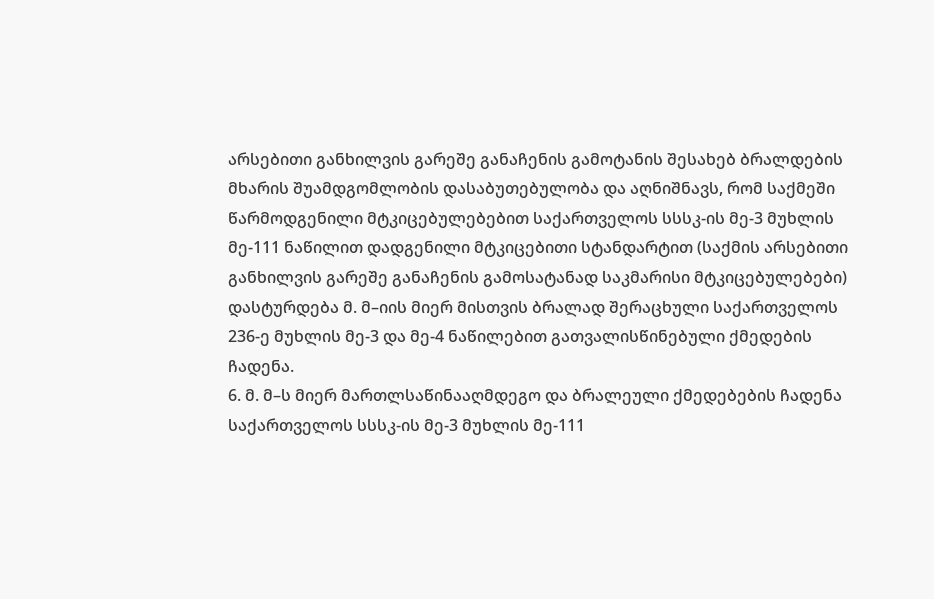არსებითი განხილვის გარეშე განაჩენის გამოტანის შესახებ ბრალდების მხარის შუამდგომლობის დასაბუთებულობა და აღნიშნავს, რომ საქმეში წარმოდგენილი მტკიცებულებებით საქართველოს სსსკ-ის მე-3 მუხლის მე-111 ნაწილით დადგენილი მტკიცებითი სტანდარტით (საქმის არსებითი განხილვის გარეშე განაჩენის გამოსატანად საკმარისი მტკიცებულებები) დასტურდება მ. მ–იის მიერ მისთვის ბრალად შერაცხული საქართველოს 236-ე მუხლის მე-3 და მე-4 ნაწილებით გათვალისწინებული ქმედების ჩადენა.
6. მ. მ–ს მიერ მართლსაწინააღმდეგო და ბრალეული ქმედებების ჩადენა საქართველოს სსსკ-ის მე-3 მუხლის მე-111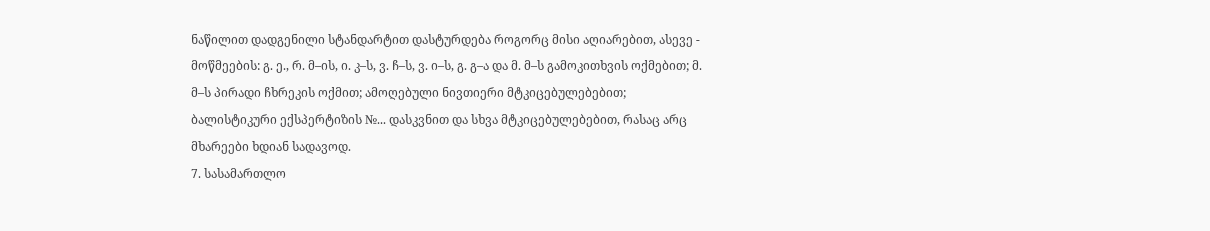ნაწილით დადგენილი სტანდარტით დასტურდება როგორც მისი აღიარებით, ასევე - მოწმეების: გ. ე., რ. მ–ის, ი. კ–ს, ვ. ჩ–ს, ვ. ი–ს, გ. გ–ა და მ. მ–ს გამოკითხვის ოქმებით; მ. მ–ს პირადი ჩხრეკის ოქმით; ამოღებული ნივთიერი მტკიცებულებებით; ბალისტიკური ექსპერტიზის №... დასკვნით და სხვა მტკიცებულებებით, რასაც არც მხარეები ხდიან სადავოდ.
7. სასამართლო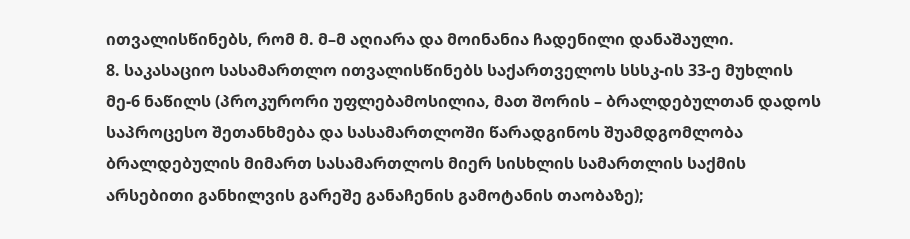ითვალისწინებს, რომ მ. მ–მ აღიარა და მოინანია ჩადენილი დანაშაული.
8. საკასაციო სასამართლო ითვალისწინებს საქართველოს სსსკ-ის 33-ე მუხლის მე-6 ნაწილს (პროკურორი უფლებამოსილია, მათ შორის – ბრალდებულთან დადოს საპროცესო შეთანხმება და სასამართლოში წარადგინოს შუამდგომლობა ბრალდებულის მიმართ სასამართლოს მიერ სისხლის სამართლის საქმის არსებითი განხილვის გარეშე განაჩენის გამოტანის თაობაზე);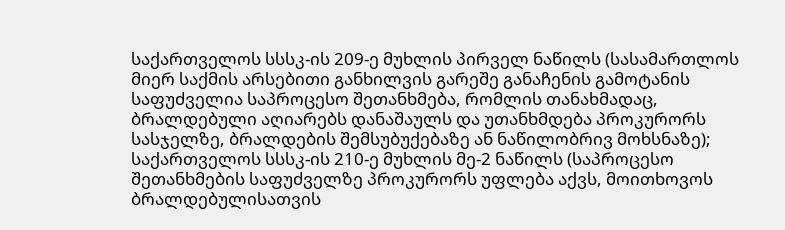საქართველოს სსსკ-ის 209-ე მუხლის პირველ ნაწილს (სასამართლოს მიერ საქმის არსებითი განხილვის გარეშე განაჩენის გამოტანის საფუძველია საპროცესო შეთანხმება, რომლის თანახმადაც, ბრალდებული აღიარებს დანაშაულს და უთანხმდება პროკურორს სასჯელზე, ბრალდების შემსუბუქებაზე ან ნაწილობრივ მოხსნაზე); საქართველოს სსსკ-ის 210-ე მუხლის მე-2 ნაწილს (საპროცესო შეთანხმების საფუძველზე პროკურორს უფლება აქვს, მოითხოვოს ბრალდებულისათვის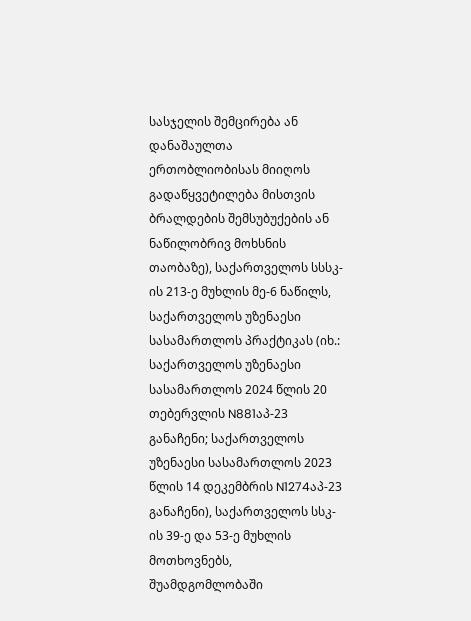სასჯელის შემცირება ან დანაშაულთა ერთობლიობისას მიიღოს გადაწყვეტილება მისთვის ბრალდების შემსუბუქების ან ნაწილობრივ მოხსნის თაობაზე), საქართველოს სსსკ-ის 213-ე მუხლის მე-6 ნაწილს, საქართველოს უზენაესი სასამართლოს პრაქტიკას (იხ.: საქართველოს უზენაესი სასამართლოს 2024 წლის 20 თებერვლის N881აპ-23 განაჩენი; საქართველოს უზენაესი სასამართლოს 2023 წლის 14 დეკემბრის N1274აპ-23 განაჩენი), საქართველოს სსკ-ის 39-ე და 53-ე მუხლის მოთხოვნებს, შუამდგომლობაში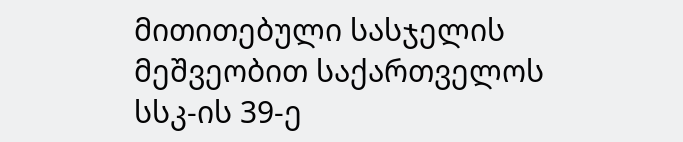მითითებული სასჯელის მეშვეობით საქართველოს სსკ-ის 39-ე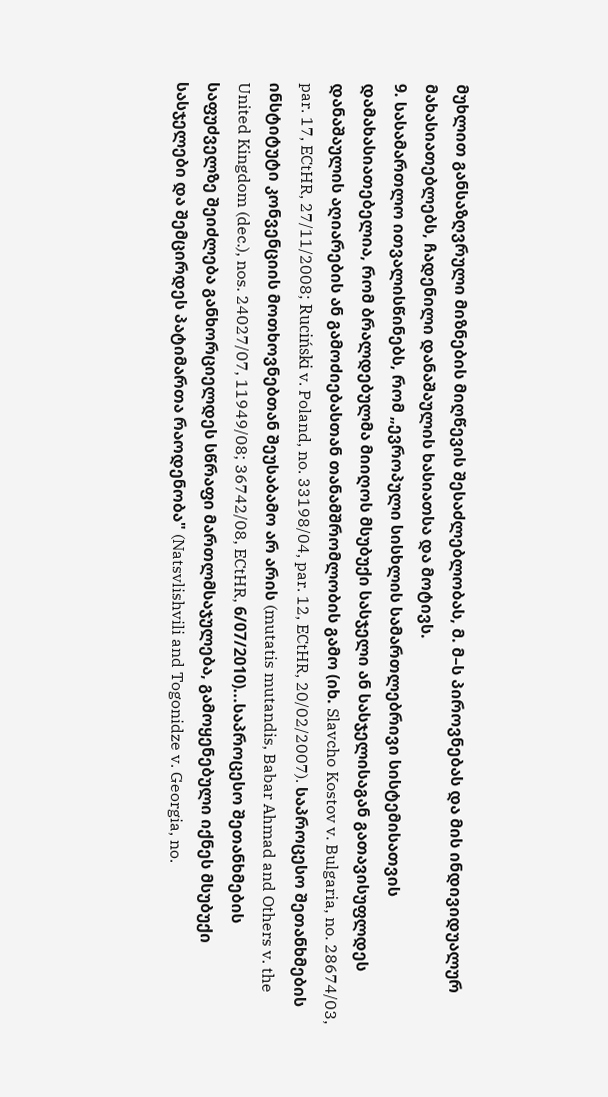მუხლით განსაზღვრული მიზნების მიღწევის შესაძლებლობას, მ. მ–ს პიროვნებას და მის ინდივიდუალურ მახასიათებლებს, ჩადენილი დანაშაულის ხასიათსა და მოტივს.
9. სასამართლო ითვალისწინებს, რომ „ევროპული სისხლის სამართლებრივი სისტემისათვის დამახასიათებელია, რომ ბრალდებულმა მიიღოს მსუბუქი სასჯელი ან სასჯელისაგან გათავისუფლდეს დანაშაულის აღიარების ან გამოძიებასთან თანამშრომლობის გამო (იხ. Slavcho Kostov v. Bulgaria, no. 28674/03, par. 17, ECtHR, 27/11/2008; Ruciński v. Poland, no. 33198/04, par. 12, ECtHR, 20/02/2007). საპროცესო შეთანხმების ინსტიტუტი კონვენციის მოთხოვნებთან შეუსაბამო არ არის (mutatis mutandis, Babar Ahmad and Others v. the United Kingdom (dec.), nos. 24027/07, 11949/08; 36742/08, ECtHR, 6/07/2010)...საპროცესო შეთანხმების საფუძველზე შეიძლება განხორციელდეს სწრაფი მართლმსაჯულება, გამოყენებული იქნეს მსუბუქი სასჯელები და შემცირდეს პატიმართა რაოდენობა" (Natsvlishvili and Togonidze v. Georgia, no.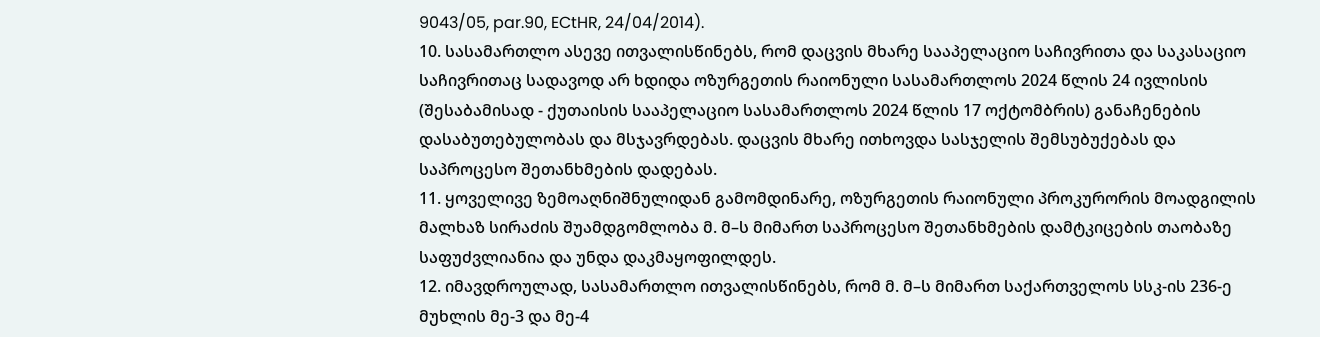9043/05, par.90, ECtHR, 24/04/2014).
10. სასამართლო ასევე ითვალისწინებს, რომ დაცვის მხარე სააპელაციო საჩივრითა და საკასაციო საჩივრითაც სადავოდ არ ხდიდა ოზურგეთის რაიონული სასამართლოს 2024 წლის 24 ივლისის (შესაბამისად - ქუთაისის სააპელაციო სასამართლოს 2024 წლის 17 ოქტომბრის) განაჩენების დასაბუთებულობას და მსჯავრდებას. დაცვის მხარე ითხოვდა სასჯელის შემსუბუქებას და საპროცესო შეთანხმების დადებას.
11. ყოველივე ზემოაღნიშნულიდან გამომდინარე, ოზურგეთის რაიონული პროკურორის მოადგილის მალხაზ სირაძის შუამდგომლობა მ. მ–ს მიმართ საპროცესო შეთანხმების დამტკიცების თაობაზე საფუძვლიანია და უნდა დაკმაყოფილდეს.
12. იმავდროულად, სასამართლო ითვალისწინებს, რომ მ. მ–ს მიმართ საქართველოს სსკ-ის 236-ე მუხლის მე-3 და მე-4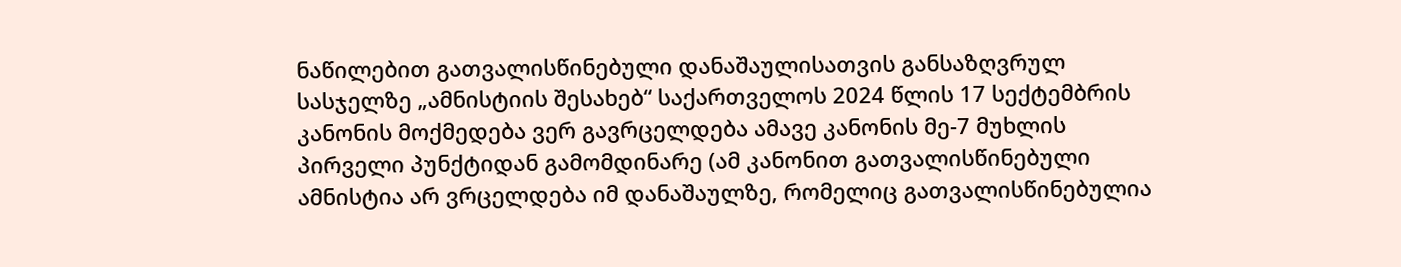ნაწილებით გათვალისწინებული დანაშაულისათვის განსაზღვრულ სასჯელზე „ამნისტიის შესახებ“ საქართველოს 2024 წლის 17 სექტემბრის კანონის მოქმედება ვერ გავრცელდება ამავე კანონის მე-7 მუხლის პირველი პუნქტიდან გამომდინარე (ამ კანონით გათვალისწინებული ამნისტია არ ვრცელდება იმ დანაშაულზე, რომელიც გათვალისწინებულია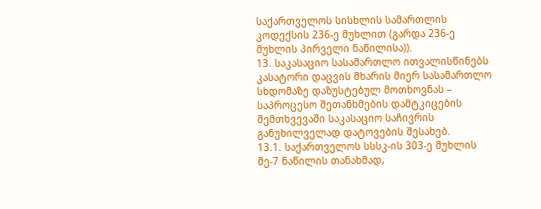საქართველოს სისხლის სამართლის კოდექსის 236-ე მუხლით (გარდა 236-ე მუხლის პირველი ნაწილისა)).
13. საკასაციო სასამართლო ითვალისწინებს კასატორი დაცვის მხარის მიერ სასამართლო სხდომაზე დაზუსტებულ მოთხოვნას – საპროცესო შეთანხმების დამტკიცების შემთხვევაში საკასაციო საჩივრის განუხილველად დატოვების შესახებ.
13.1. საქართველოს სსსკ-ის 303-ე მუხლის მე-7 ნაწილის თანახმად,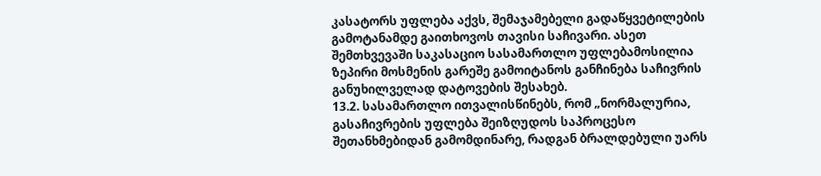კასატორს უფლება აქვს, შემაჯამებელი გადაწყვეტილების გამოტანამდე გაითხოვოს თავისი საჩივარი. ასეთ შემთხვევაში საკასაციო სასამართლო უფლებამოსილია ზეპირი მოსმენის გარეშე გამოიტანოს განჩინება საჩივრის განუხილველად დატოვების შესახებ.
13.2. სასამართლო ითვალისწინებს, რომ „ნორმალურია, გასაჩივრების უფლება შეიზღუდოს საპროცესო შეთანხმებიდან გამომდინარე, რადგან ბრალდებული უარს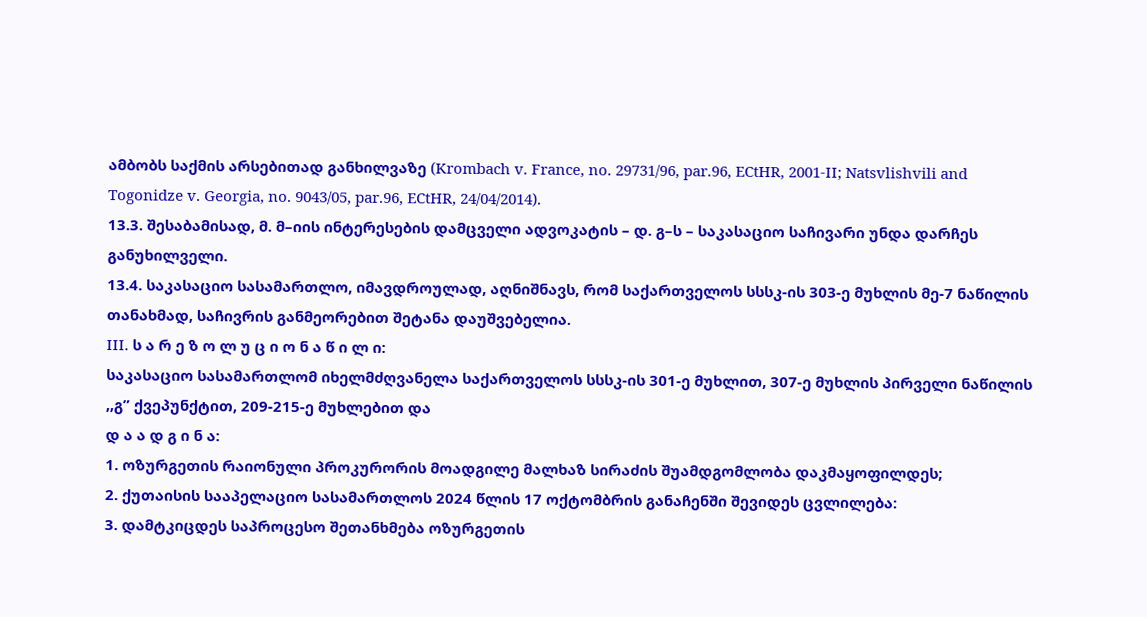ამბობს საქმის არსებითად განხილვაზე (Krombach v. France, no. 29731/96, par.96, ECtHR, 2001-II; Natsvlishvili and Togonidze v. Georgia, no. 9043/05, par.96, ECtHR, 24/04/2014).
13.3. შესაბამისად, მ. მ–იის ინტერესების დამცველი ადვოკატის – დ. გ–ს – საკასაციო საჩივარი უნდა დარჩეს განუხილველი.
13.4. საკასაციო სასამართლო, იმავდროულად, აღნიშნავს, რომ საქართველოს სსსკ-ის 303-ე მუხლის მე-7 ნაწილის თანახმად, საჩივრის განმეორებით შეტანა დაუშვებელია.
III. ს ა რ ე ზ ო ლ უ ც ი ო ნ ა წ ი ლ ი:
საკასაციო სასამართლომ იხელმძღვანელა საქართველოს სსსკ-ის 301-ე მუხლით, 307-ე მუხლის პირველი ნაწილის ,,გ” ქვეპუნქტით, 209-215-ე მუხლებით და
დ ა ა დ გ ი ნ ა:
1. ოზურგეთის რაიონული პროკურორის მოადგილე მალხაზ სირაძის შუამდგომლობა დაკმაყოფილდეს;
2. ქუთაისის სააპელაციო სასამართლოს 2024 წლის 17 ოქტომბრის განაჩენში შევიდეს ცვლილება:
3. დამტკიცდეს საპროცესო შეთანხმება ოზურგეთის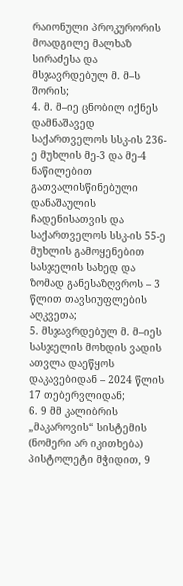რაიონული პროკურორის მოადგილე მალხაზ სირაძესა და მსჯავრდებულ მ. მ–ს შორის;
4. მ. მ–იე ცნობილ იქნეს დამნაშავედ საქართველოს სსკ-ის 236-ე მუხლის მე-3 და მე-4 ნაწილებით გათვალისწინებული დანაშაულის ჩადენისათვის და საქართველოს სსკ-ის 55-ე მუხლის გამოყენებით სასჯელის სახედ და ზომად განესაზღვროს – 3 წლით თავსიუფლების აღკვეთა;
5. მსჯავრდებულ მ. მ–იეს სასჯელის მოხდის ვადის ათვლა დაეწყოს დაკავებიდან – 2024 წლის 17 თებერვლიდან;
6. 9 მმ კალიბრის „მაკაროვის“ სისტემის (ნომერი არ იკითხება) პისტოლეტი მჭიდით, 9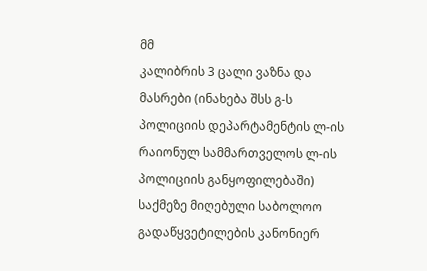მმ
კალიბრის 3 ცალი ვაზნა და მასრები (ინახება შსს გ-ს პოლიციის დეპარტამენტის ლ-ის რაიონულ სამმართველოს ლ-ის პოლიციის განყოფილებაში) საქმეზე მიღებული საბოლოო გადაწყვეტილების კანონიერ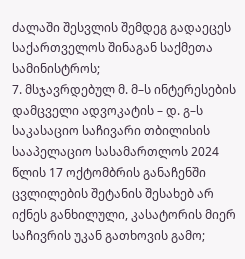ძალაში შესვლის შემდეგ გადაეცეს საქართველოს შინაგან საქმეთა სამინისტროს;
7. მსჯავრდებულ მ. მ–ს ინტერესების დამცველი ადვოკატის – დ. გ–ს საკასაციო საჩივარი თბილისის სააპელაციო სასამართლოს 2024 წლის 17 ოქტომბრის განაჩენში ცვლილების შეტანის შესახებ არ იქნეს განხილული, კასატორის მიერ საჩივრის უკან გათხოვის გამო;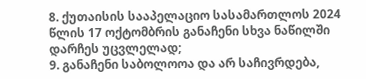8. ქუთაისის სააპელაციო სასამართლოს 2024 წლის 17 ოქტომბრის განაჩენი სხვა ნაწილში დარჩეს უცვლელად;
9. განაჩენი საბოლოოა და არ საჩივრდება,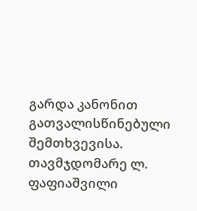გარდა კანონით გათვალისწინებული შემთხვევისა.
თავმჯდომარე ლ. ფაფიაშვილი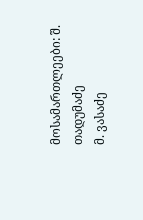მოსამართლეები: შ. თადუმაძე
მ. ვასაძე